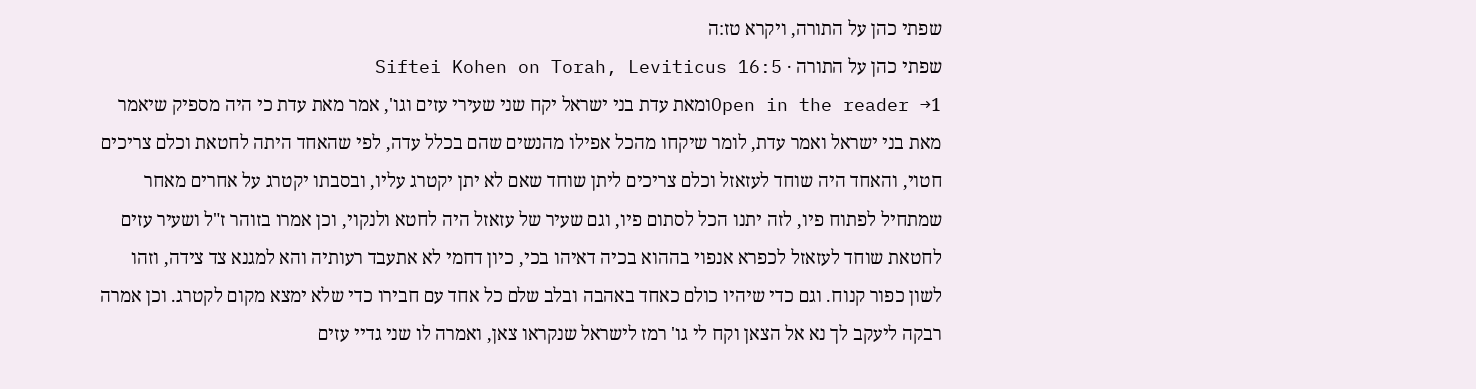שפתי כהן על התורה, ויקרא טז:ה
שפתי כהן על התורה · Siftei Kohen on Torah, Leviticus 16:5
Open in the reader →1ומאת עדת בני ישראל יקח שני שעירי עזים וגו', אמר מאת עדת כי היה מספיק שיאמר מאת בני ישראל ואמר עדת, לומר שיקחו מהכל אפילו מהנשים שהם בכלל עדה, לפי שהאחד היתה לחטאת וכלם צריכים חטוי, והאחד היה שוחד לעזאזל וכלם צריכים ליתן שוחד שאם לא יתן יקטרג עליו, ובסבתו יקטרג על אחרים מאחר שמתחיל לפתוח פיו, לזה יתנו הכל לסתום פיו, וגם שעיר של עזאזל היה לחטא ולנקוי, וכן אמרו בזוהר ז"ל ושעיר עזים לחטאת שוחד לעזאזל לכפרא אנפוי בההוא בכיה דאיהו בכי, כיון דחמי לא אתעבד רעותיה והא למגנא צד צידה, וזהו לשון כפור קנוח. וגם כדי שיהיו כולם כאחד באהבה ובלב שלם כל אחד עם חבירו כדי שלא ימצא מקום לקטרג. וכן אמרה רבקה ליעקב לך נא אל הצאן וקח לי גו' רמז לישראל שנקראו צאן, ואמרה לו שני גדיי עזים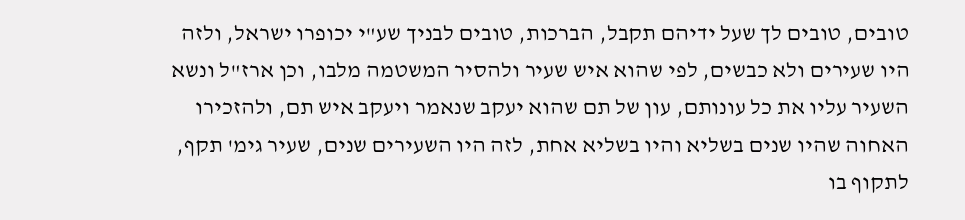טובים, טובים לך שעל ידיהם תקבל, הברכות, טובים לבניך שע"י יכופרו ישראל, ולזה היו שעירים ולא כבשים, לפי שהוא איש שעיר ולהסיר המשטמה מלבו, וכן ארז"ל ונשא השעיר עליו את כל עונותם, עון של תם שהוא יעקב שנאמר ויעקב איש תם, ולהזכירו האחוה שהיו שנים בשליא והיו בשליא אחת, לזה היו השעירים שנים, שעיר גימ' תקף, לתקוף בו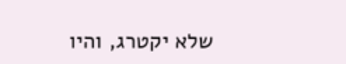שלא יקטרג, והיו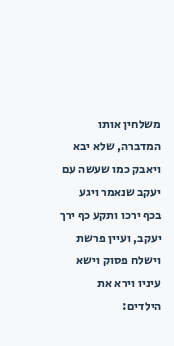משלחין אותו המדברה, שלא יבא ויאבק כמו שעשה עם יעקב שנאמר ויגע בכף ירכו ותקע כף ירך יעקב, ועיין פרשת וישלח פסוק וישא עיניו וירא את הילדים: